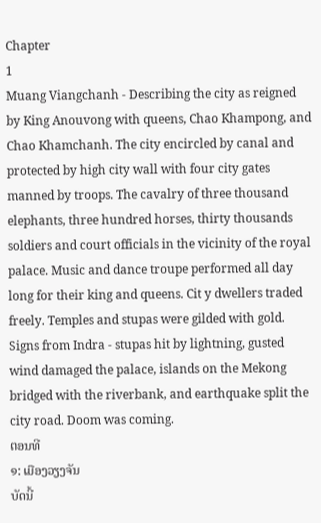Chapter
1
Muang Viangchanh - Describing the city as reigned by King Anouvong with queens, Chao Khampong, and Chao Khamchanh. The city encircled by canal and protected by high city wall with four city gates manned by troops. The cavalry of three thousand elephants, three hundred horses, thirty thousands soldiers and court officials in the vicinity of the royal palace. Music and dance troupe performed all day long for their king and queens. Cit y dwellers traded freely. Temples and stupas were gilded with gold. Signs from Indra - stupas hit by lightning, gusted wind damaged the palace, islands on the Mekong bridged with the riverbank, and earthquake split the city road. Doom was coming.
ຕອນທີ
໑: ເມືອງວຽງຈັນ
ບັດນີ້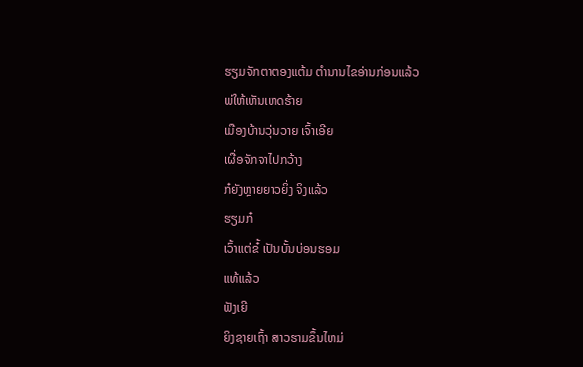ຮຽມຈັກຕາຕອງແຕ້ມ ຕຳນານໄຂອ່ານກ່ອນແລ້ວ
ພ່ໃຫ້ເຫັນເຫດຮ້າຍ
ເມືອງບ້ານວຸ່ນວາຍ ເຈົ້າເອີຍ
ເຜື່ອຈັກຈາໄປກວ້າງ
ກ໋ຍັງຫຼາຍຍາວຍິ່ງ ຈິງແລ້ວ
ຮຽມກ໋
ເວົ້າແຕ່ຂ໋້ ເປັນບັ້ນບ່ອນຮອມ
ແທ້ແລ້ວ
ຟັງເຍີ
ຍິງຊາຍເຖົ້າ ສາວຮາມຂຶ້ນໄຫມ່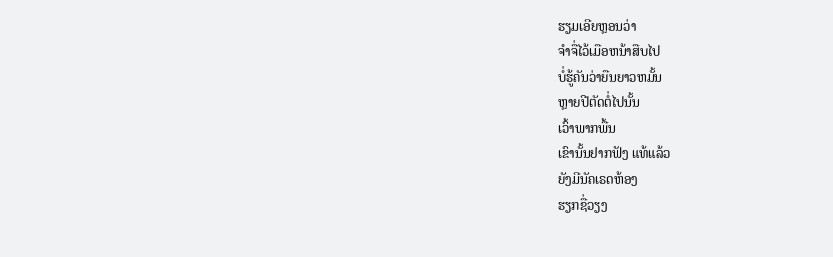ຮຽມເອີຍຫຼອນວ່າ
ຈຳຈື່ໄວ້ເມືອຫນ້າສືບໄປ
ບໍ່ຮູ້ຄັນວ່າຍືນຍາວຫມັ້ນ
ຫຼາຍປີຕັດຕໍ່ໄປນັ້ນ
ເວົ້າພາກພື້ນ
ເຂົານັ້ນຢາກຟັງ ແທ້ແລ້ວ
ຍັງມີນັຄເຣດຫ້ອງ
ຮຽກຊື່ວຽງ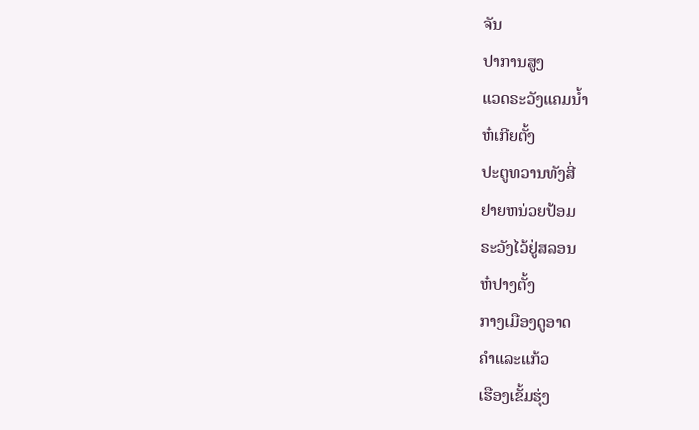ຈັນ
ປາການສູງ
ແວດຣະວັງແຄມນ້ຳ
ຫ໋ເກີຍຕັ້ງ
ປະຕູທວານທັງສີ່
ຢາຍຫນ່ວຍປ້ອມ
ຣະວັງໄວ້ຢູ່ສລອນ
ຫ໋ປາງຕັ້ງ
ກາງເມືອງດູອາດ
ຄຳແລະແກ້ວ
ເຮືອງເຂັ້ມຮຸ່ງ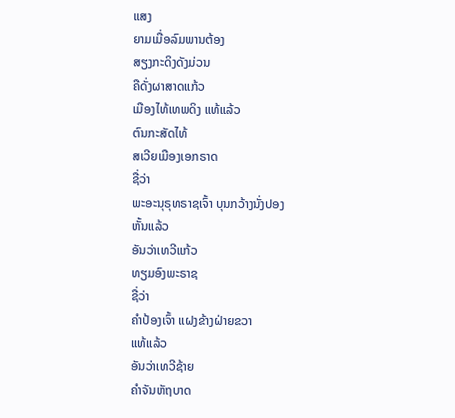ແສງ
ຍາມເມື່ອລົມພານຕ້ອງ
ສຽງກະດິງດັງມ່ວນ
ຄືດັ່ງຜາສາດແກ້ວ
ເມືອງໄທ້ເທພດິງ ແທ້ແລ້ວ
ຕົນກະສັດໄທ້
ສເວີຍເມືອງເອກຣາດ
ຊື່ວ່າ
ພະອະນຸຣຸທຣາຊເຈົ້າ ບຸນກວ້າງນັ່ງປອງ
ຫັ້ນແລ້ວ
ອັນວ່າເທວີແກ້ວ
ທຽມອົງພະຣາຊ
ຊື່ວ່າ
ຄຳປ້ອງເຈົ້າ ແຝງຂ້າງຝ່າຍຂວາ
ແທ້ແລ້ວ
ອັນວ່າເທວີຊ້າຍ
ຄຳຈັນຫັຖບາດ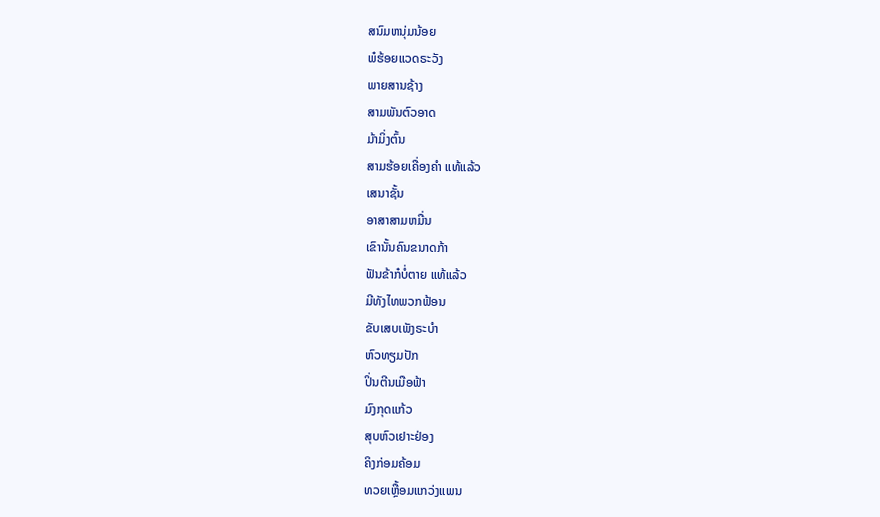ສນົມຫນຸ່ມນ້ອຍ
ພ໋ຮ້ອຍແວດຣະວັງ
ພາຍສານຊ້າງ
ສາມພັນຕົວອາດ
ມ້າມິ່ງຕົ້ນ
ສາມຮ້ອຍເຄື່ອງຄຳ ແທ້ແລ້ວ
ເສນາຊັ້ນ
ອາສາສາມຫມື່ນ
ເຂົານັ້ນຄົນຂນາດກ້າ
ຟັນຂ້າກ໋ບໍ່ຕາຍ ແທ້ແລ້ວ
ມີທັງໄທພວກຟ້ອນ
ຂັບເສບເພັງຣະບຳ
ຫົວທຽມປັກ
ປິ່ນຕີນເມືອຟ້າ
ມົງກຸດແກ້ວ
ສຸບຫົວເຢາະຢ່ອງ
ຄິງກ່ອມຄ້ອມ
ທວຍເຫຼື້ອມແກວ່ງແພນ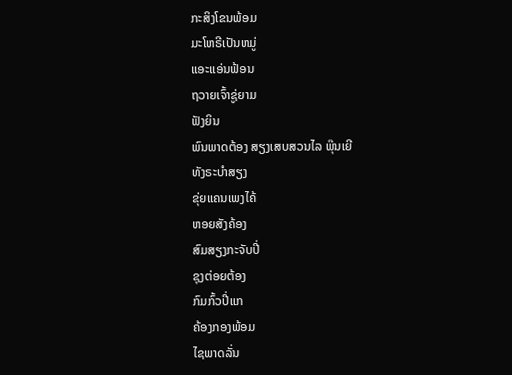ກະສິງໂຂນພ້ອມ
ມະໂຫຣີເປັນຫມູ່
ແອະແອ່ນຟ້ອນ
ຖວາຍເຈົ້າຊູ່ຍາມ
ຟັງຍິນ
ພົນພາດຕ້ອງ ສຽງເສບສວນໄລ ພຸ໊ນເຍີ
ທັງຣະບຳສຽງ
ຂຸ່ຍແຄນເພງໄຄ້
ຫອຍສັງຄ້ອງ
ສົມສຽງກະຈັບປີ່
ຊຸງຕ່ອຍຕ້ອງ
ກົມກົ້ວປີ່ແກ
ຄ້ອງກອງພ້ອມ
ໄຊພາດລັ່ນ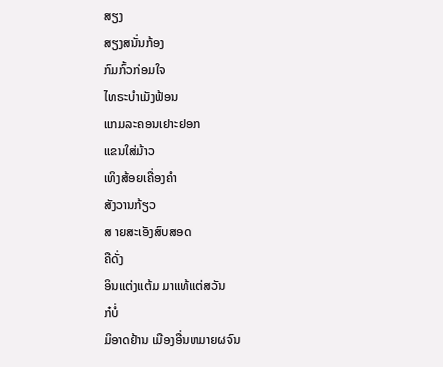ສຽງ
ສຽງສນັ່ນກ້ອງ
ກົມກົ້ວກ່ອມໃຈ
ໄທຣະບຳເມັງຟ້ອນ
ແກມລະຄອນເຢາະຢອກ
ແຂນໃສ່ມ້າວ
ເທິງສ້ອຍເຄື່ອງຄຳ
ສັງວານກ້ຽວ
ສ າຍສະເອັງສົບສອດ
ຄືດັ່ງ
ອິນແຕ່ງແຕ້ມ ມາແທ້ແຕ່ສວັນ
ກ໋ບໍ່
ມິອາດຢ້ານ ເມືອງອື່ນຫມາຍຜຈົນ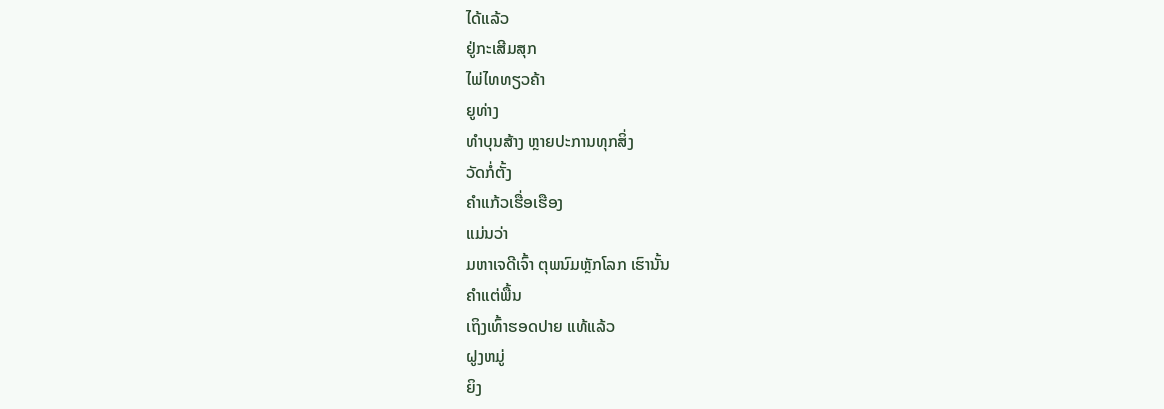ໄດ້ແລ້ວ
ຢູ່ກະເສີມສຸກ
ໄພ່ໄທທຽວຄ້າ
ຍູທ່າງ
ທຳບຸນສ້າງ ຫຼາຍປະການທຸກສິ່ງ
ວັດກໍ່ຕັ້ງ
ຄຳແກ້ວເຮື່ອເຮືອງ
ແມ່ນວ່າ
ມຫາເຈດີເຈົ້າ ຕຸພນົມຫຼັກໂລກ ເຮົານັ້ນ
ຄຳແຕ່ພື້ນ
ເຖິງເທົ້າຮອດປາຍ ແທ້ແລ້ວ
ຝູງຫມູ່
ຍິງ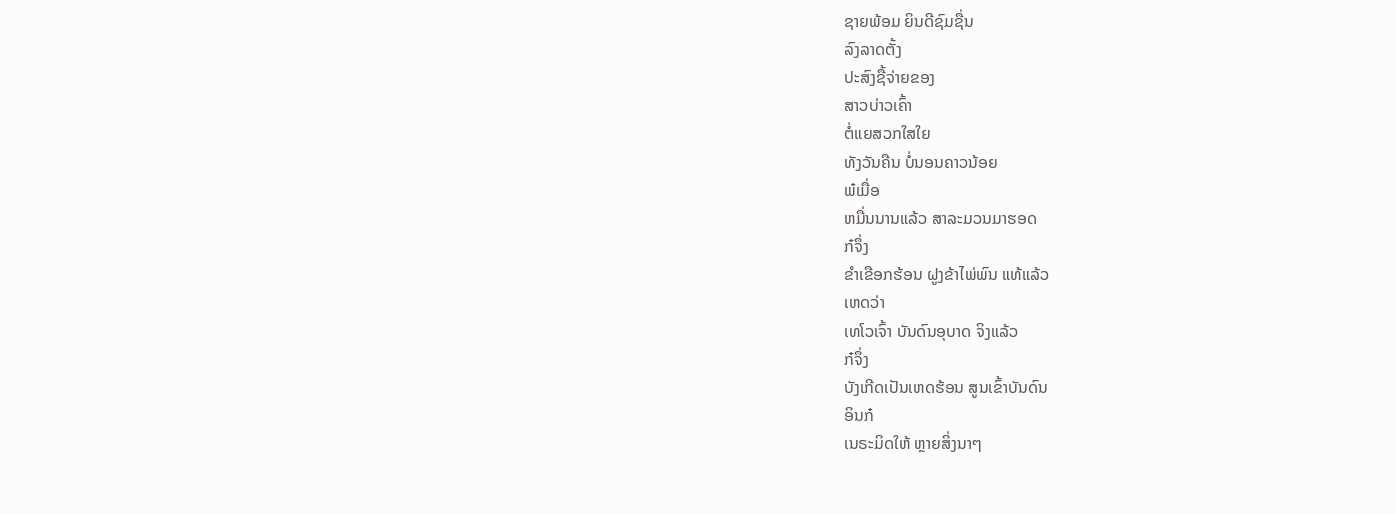ຊາຍພ້ອມ ຍິນດີຊົມຊື່ນ
ລົງລາດຕັ້ງ
ປະສົງຊື້ຈ່າຍຂອງ
ສາວບ່າວເຄົ້າ
ຕໍ່ແຍສວກໃສໃຍ
ທັງວັນຄືນ ບໍ່ນອນຄາວນ້ອຍ
ພ໋ເມື່ອ
ຫມື່ນນານແລ້ວ ສາລະມວນມາຮອດ
ກ໋ຈຶ່ງ
ຂຳເຂືອກຮ້ອນ ຝູງຂ້າໄພ່ພົນ ແທ້ແລ້ວ
ເຫດວ່າ
ເທໂວເຈົ້າ ບັນດົນອຸບາດ ຈິງແລ້ວ
ກ໋ຈຶ່ງ
ບັງເກີດເປັນເຫດຮ້ອນ ສູນເຂົ້າບັນດົນ
ອິນກ໋
ເນຣະມິດໃຫ້ ຫຼາຍສິ່ງນາໆ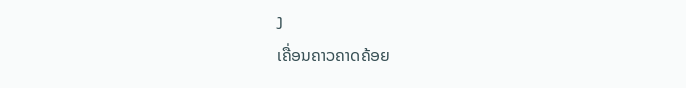ງ
ເຄື່ອນຄາວຄາດຄ້ອຍ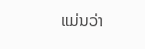ແມ່ນວ່າ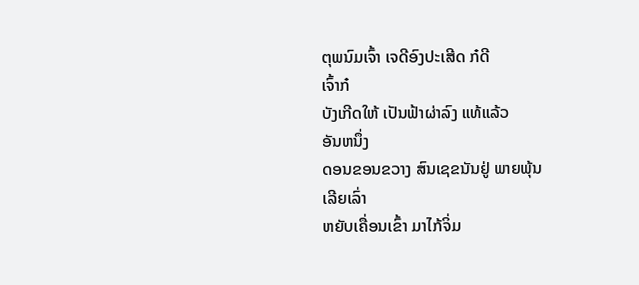ຕຸພນົມເຈົ້າ ເຈດີອົງປະເສີດ ກ໋ດີ
ເຈົ້າກ໋
ບັງເກີດໃຫ້ ເປັນຟ້າຜ່າລົງ ແທ້ແລ້ວ
ອັນຫນຶ່ງ
ດອນຂອນຂວາງ ສົນເຊຂນັນຢູ່ ພາຍພຸ້ນ
ເລີຍເລົ່າ
ຫຍັບເຄື່ອນເຂົ້າ ມາໄກ້ຈິ່ມ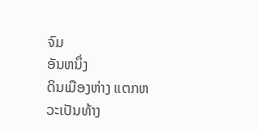ຈົມ
ອັນຫນຶ່ງ
ດິນເມືອງຫ່າງ ແຕກຫວະເປັນທ້າງ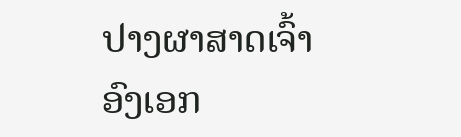ປາງຜາສາດເຈົ້າ
ອົງເອກ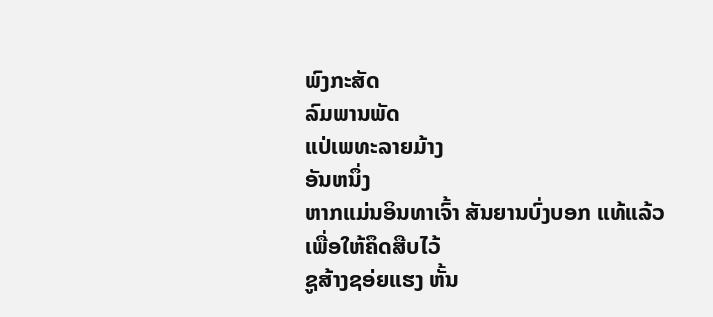ພົງກະສັດ
ລົມພານພັດ
ແປ່ເພທະລາຍມ້າງ
ອັນຫນຶ່ງ
ຫາກແມ່ນອິນທາເຈົ້າ ສັນຍານບົ່ງບອກ ແທ້ແລ້ວ
ເພື່ອໃຫ້ຄຶດສືບໄວ້
ຊູສ້າງຊອ່ຍແຮງ ຫັ້ນ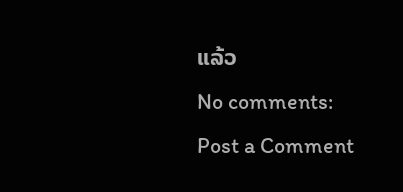ແລ້ວ
No comments:
Post a Comment